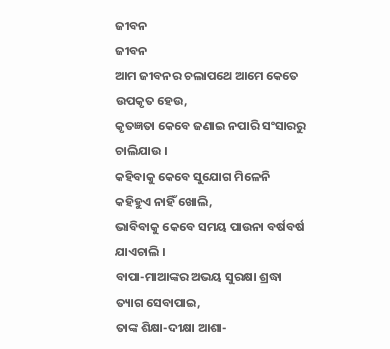ଜୀବନ
ଜୀବନ
ଆମ ଜୀବନର ଚଲାପଥେ ଆମେ କେତେ ଉପକୃତ ହେଉ,
କୃତଜ୍ଞତା କେବେ ଜଣାଇ ନପାରି ସଂସାରରୁ ଚାଲିଯାଉ ।
କହିବାକୁ କେବେ ସୁଯୋଗ ମିଳେନି କହିହୁଏ ନାହିଁ ଖୋଲି,
ଭାବିବାକୁ କେବେ ସମୟ ପାଉନା ବର୍ଷବର୍ଷ ଯାଏଚାଲି ।
ବାପା-ମାଆଙ୍କର ଅଭୟ ସୁରକ୍ଷା ଶ୍ରଦ୍ଧା ତ୍ୟାଗ ସେବାପାଇ,
ତାଙ୍କ ଶିକ୍ଷା-ଦୀକ୍ଷା ଆଶା-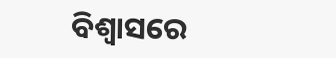ବିଶ୍ୱାସରେ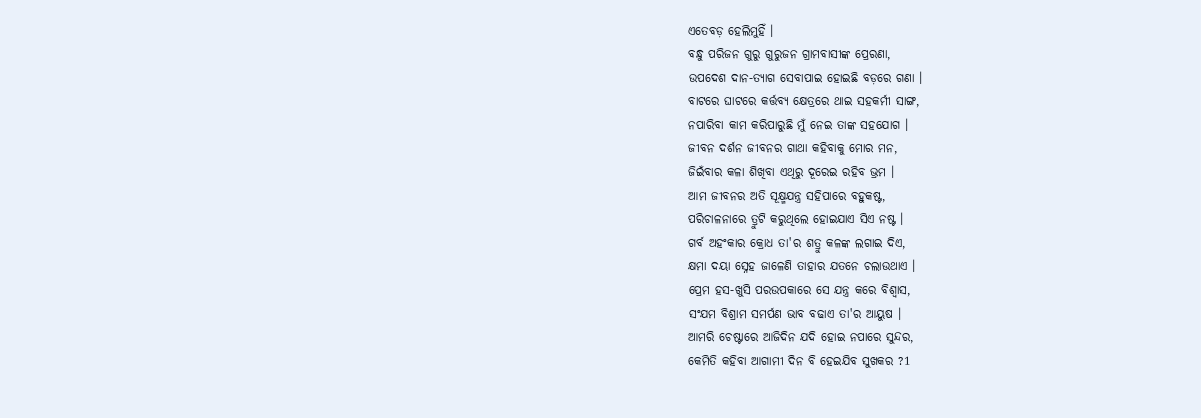ଏତେବଡ଼ ହେଲିମୁହିଁ ।
ବନ୍ଧୁ ପରିଜନ ଗୁରୁ ଗୁରୁଜନ ଗ୍ରାମବାସୀଙ୍କ ପ୍ରେରଣା,
ଉପଦେଶ ଦାନ-ତ୍ୟାଗ ସେବାପାଇ ହୋଇଛି ବଡ଼ରେ ଗଣା ।
ବାଟରେ ଘାଟରେ କର୍ତ୍ତବ୍ୟ କ୍ଷେତ୍ରରେ ଥାଇ ସହକର୍ମୀ ସାଙ୍ଗ,
ନପାରିବା କାମ କରିପାରୁଛି ମୁଁ ନେଇ ତାଙ୍କ ସହଯୋଗ ।
ଜୀବନ ଦର୍ଶନ ଜୀବନର ଗାଥା କହିବାକୁ ମୋର ମନ,
ଜିଇଁବାର କଳା ଶିଖିବା ଏଥିରୁ ଦୂରେଇ ରହିବ ଭ୍ରମ ।
ଆମ ଜୀବନର ଅତି ସୂକ୍ଷ୍ମଯନ୍ତ୍ର ସହିପାରେ ବହୁକଷ୍ଟ,
ପରିଚାଳନାରେ ତ୍ରୁଟି କରୁଥିଲେ ହୋଇଯାଏ ସିଏ ନଷ୍ଟ ।
ଗର୍ବ ଅହଂକାର କ୍ରୋଧ ତା'ର ଶତ୍ରୁ କଳଙ୍କ ଲଗାଇ ଦିଏ,
କ୍ଷମା ଦୟା ସ୍ନେହ ଜାଳେଣି ତାହାର ଯତନେ ଚଲାଉଥାଏ ।
ପ୍ରେମ ହସ-ଖୁସି ପରଉପକାରେ ସେ ଯନ୍ତ୍ର କରେ ବିଶ୍ୱାସ,
ସଂଯମ ବିଶ୍ରାମ ସମର୍ପଣ ଭାବ ବଢାଏ ତା'ର ଆୟୁଷ ।
ଆମରି ଚେଷ୍ଟାରେ ଆଜିଦିନ ଯଦି ହୋଇ ନପାରେ ସୁନ୍ଦର,
କେମିତି କହିବା ଆଗାମୀ ଦିନ ବି ହେଇଯିବ ସୁଖକର ?1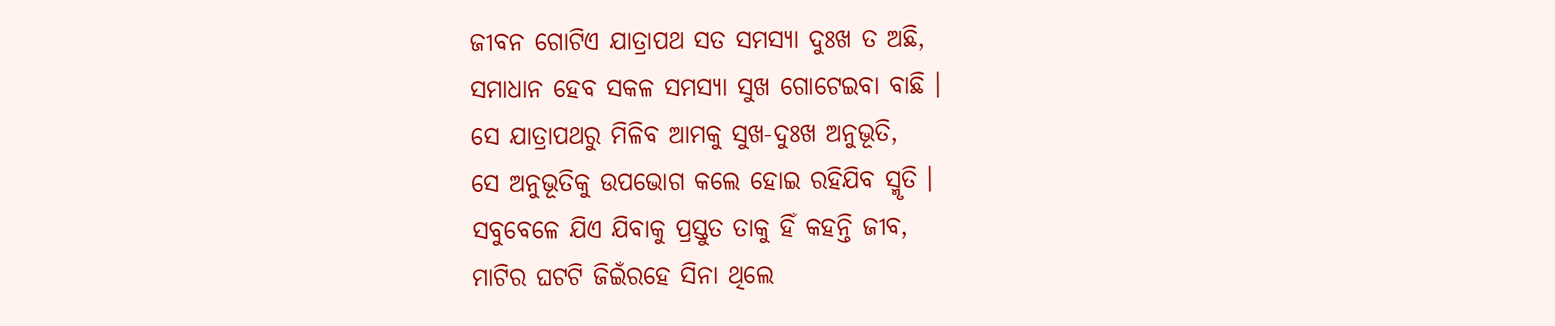ଜୀବନ ଗୋଟିଏ ଯାତ୍ରାପଥ ସତ ସମସ୍ୟା ଦୁଃଖ ତ ଅଛି,
ସମାଧାନ ହେବ ସକଳ ସମସ୍ୟା ସୁଖ ଗୋଟେଇବା ବାଛି ।
ସେ ଯାତ୍ରାପଥରୁ ମିଳିବ ଆମକୁ ସୁଖ-ଦୁଃଖ ଅନୁଭୂତି,
ସେ ଅନୁଭୂତିକୁ ଉପଭୋଗ କଲେ ହୋଇ ରହିଯିବ ସ୍ମୃତି ।
ସବୁବେଳେ ଯିଏ ଯିବାକୁ ପ୍ରସ୍ତୁତ ତାକୁ ହିଁ କହନ୍ତି ଜୀବ,
ମାଟିର ଘଟଟି ଜିଇଁରହେ ସିନା ଥିଲେ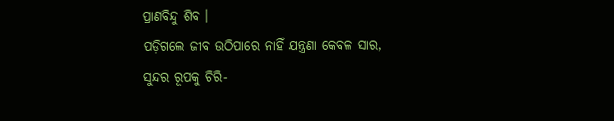ପ୍ରାଣବିନ୍ଦୁ ଶିବ ।
ପଡ଼ିଗଲେ ଜୀବ ଉଠିପାରେ ନାହିଁ ଯନ୍ତ୍ରଣା କେବଳ ସାର,
ସୁନ୍ଦର ରୂପକୁ ଚିରି-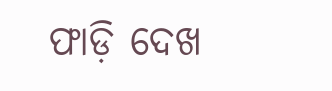ଫାଡ଼ି ଦେଖ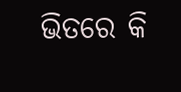ଭିତରେ କି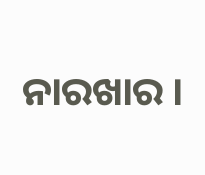ନାରଖାର ।